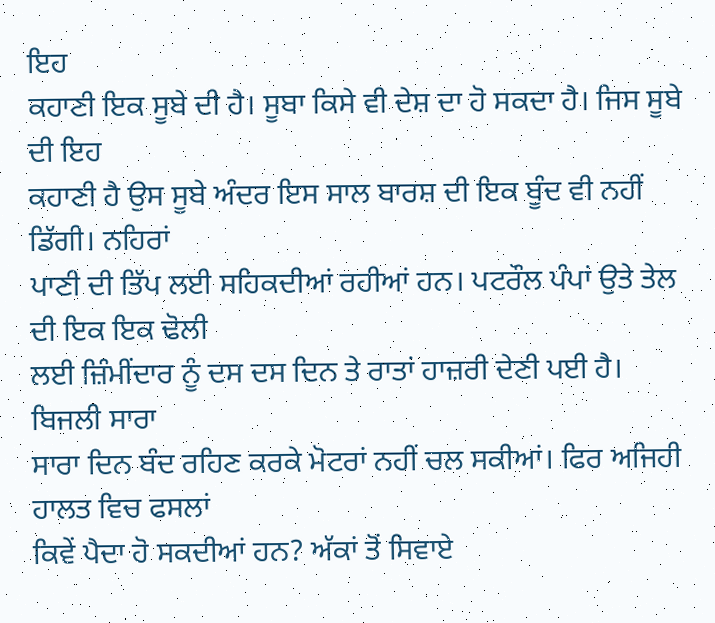ਇਹ
ਕਹਾਣੀ ਇਕ ਸੂਬੇ ਦੀ ਹੈ। ਸੂਬਾ ਕਿਸੇ ਵੀ ਦੇਸ਼ ਦਾ ਹੋ ਸਕਦਾ ਹੈ। ਜਿਸ ਸੂਬੇ ਦੀ ਇਹ
ਕਹਾਣੀ ਹੈ ਉਸ ਸੂਬੇ ਅੰਦਰ ਇਸ ਸਾਲ ਬਾਰਸ਼ ਦੀ ਇਕ ਬੂੰਦ ਵੀ ਨਹੀਂ ਡਿੱਗੀ। ਨਹਿਰਾਂ
ਪਾਣੀ ਦੀ ਤਿੱਪ ਲਈ ਸਹਿਕਦੀਆਂ ਰਹੀਆਂ ਹਨ। ਪਟਰੌਲ ਪੰਪਾਂ ਉਤੇ ਤੇਲ ਦੀ ਇਕ ਇਕ ਢੋਲੀ
ਲਈ ਜ਼ਿੰਮੀਂਦਾਰ ਨੂੰ ਦਸ ਦਸ ਦਿਨ ਤੇ ਰਾਤਾਂ ਹਾਜ਼ਰੀ ਦੇਣੀ ਪਈ ਹੈ। ਬਿਜਲੀ ਸਾਰਾ
ਸਾਰਾ ਦਿਨ ਬੰਦ ਰਹਿਣ ਕਰਕੇ ਮੋਟਰਾਂ ਨਹੀਂ ਚਲ ਸਕੀਆਂ। ਫਿਰ ਅਜਿਹੀ ਹਾਲਤ ਵਿਚ ਫਸਲਾਂ
ਕਿਵੇਂ ਪੈਦਾ ਹੋ ਸਕਦੀਆਂ ਹਨ? ਅੱਕਾਂ ਤੋਂ ਸਿਵਾਏ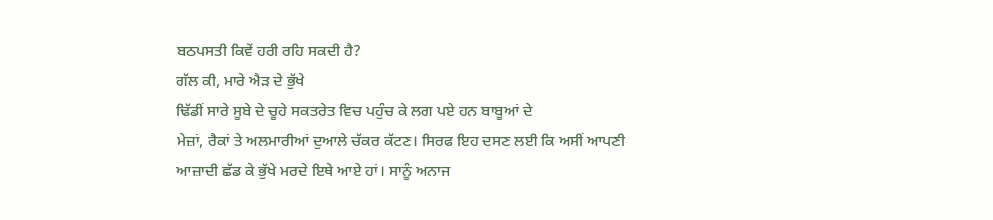ਬਠਪਸਤੀ ਕਿਵੇਂ ਹਰੀ ਰਹਿ ਸਕਦੀ ਹੈ?
ਗੱਲ ਕੀ, ਮਾਰੇ ਐੜ ਦੇ ਭੁੱਖੇ
ਢਿੱਡੀਂ ਸਾਰੇ ਸੂਬੇ ਦੇ ਚੂਹੇ ਸਕਤਰੇਤ ਵਿਚ ਪਹੁੰਚ ਕੇ ਲਗ ਪਏ ਹਨ ਬਾਬੂਆਂ ਦੇ
ਮੇਜ਼ਾਂ, ਰੈਕਾਂ ਤੇ ਅਲਮਾਰੀਆਂ ਦੁਆਲੇ ਚੱਕਰ ਕੱਟਣ। ਸਿਰਫ ਇਹ ਦਸਣ ਲਈ ਕਿ ਅਸੀਂ ਆਪਣੀ
ਆਜ਼ਾਦੀ ਛੱਡ ਕੇ ਭੁੱਖੇ ਮਰਦੇ ਇਥੇ ਆਏ ਹਾਂ। ਸਾਨੂੰ ਅਨਾਜ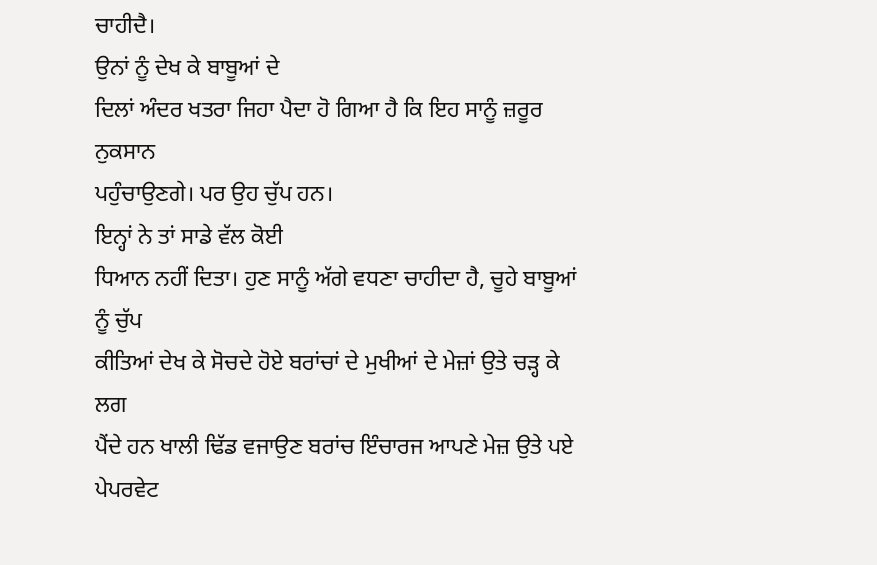ਚਾਹੀਦੈ।
ਉਨਾਂ ਨੂੰ ਦੇਖ ਕੇ ਬਾਬੂਆਂ ਦੇ
ਦਿਲਾਂ ਅੰਦਰ ਖਤਰਾ ਜਿਹਾ ਪੈਦਾ ਹੋ ਗਿਆ ਹੈ ਕਿ ਇਹ ਸਾਨੂੰ ਜ਼ਰੂਰ ਨੁਕਸਾਨ
ਪਹੁੰਚਾਉਣਗੇ। ਪਰ ਉਹ ਚੁੱਪ ਹਨ।
ਇਨ੍ਹਾਂ ਨੇ ਤਾਂ ਸਾਡੇ ਵੱਲ ਕੋਈ
ਧਿਆਨ ਨਹੀਂ ਦਿਤਾ। ਹੁਣ ਸਾਨੂੰ ਅੱਗੇ ਵਧਣਾ ਚਾਹੀਦਾ ਹੈ, ਚੂਹੇ ਬਾਬੂਆਂ ਨੂੰ ਚੁੱਪ
ਕੀਤਿਆਂ ਦੇਖ ਕੇ ਸੋਚਦੇ ਹੋਏ ਬਰਾਂਚਾਂ ਦੇ ਮੁਖੀਆਂ ਦੇ ਮੇਜ਼ਾਂ ਉਤੇ ਚੜ੍ਹ ਕੇ ਲਗ
ਪੈਂਦੇ ਹਨ ਖਾਲੀ ਢਿੱਡ ਵਜਾਉਣ ਬਰਾਂਚ ਇੰਚਾਰਜ ਆਪਣੇ ਮੇਜ਼ ਉਤੇ ਪਏ ਪੇਪਰਵੇਟ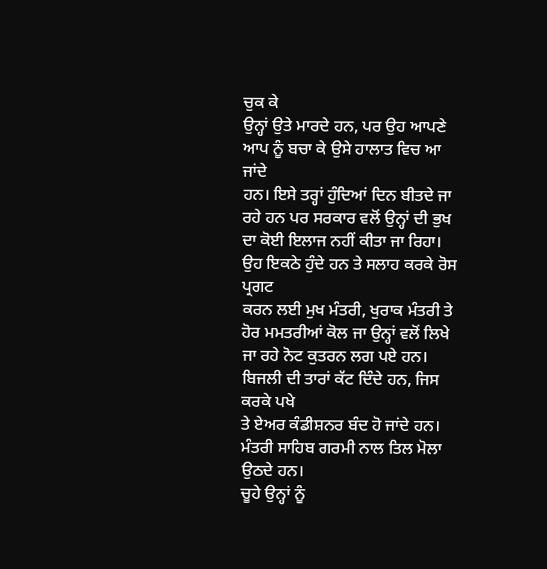ਚੁਕ ਕੇ
ਉਨ੍ਹਾਂ ਉਤੇ ਮਾਰਦੇ ਹਨ, ਪਰ ਉਹ ਆਪਣੇ ਆਪ ਨੂੰ ਬਚਾ ਕੇ ਉਸੇ ਹਾਲਾਤ ਵਿਚ ਆ ਜਾਂਦੇ
ਹਨ। ਇਸੇ ਤਰ੍ਹਾਂ ਹੁੰਦਿਆਂ ਦਿਨ ਬੀਤਦੇ ਜਾ ਰਹੇ ਹਨ ਪਰ ਸਰਕਾਰ ਵਲੋਂ ਉਨ੍ਹਾਂ ਦੀ ਭੁਖ
ਦਾ ਕੋਈ ਇਲਾਜ ਨਹੀਂ ਕੀਤਾ ਜਾ ਰਿਹਾ। ਉਹ ਇਕਠੇ ਹੁੰਦੇ ਹਨ ਤੇ ਸਲਾਹ ਕਰਕੇ ਰੋਸ ਪ੍ਰਗਟ
ਕਰਨ ਲਈ ਮੁਖ ਮੰਤਰੀ, ਖੁਰਾਕ ਮੰਤਰੀ ਤੇ ਹੋਰ ਮਮਤਰੀਆਂ ਕੋਲ ਜਾ ਉਨ੍ਹਾਂ ਵਲੋਂ ਲਿਖੇ
ਜਾ ਰਹੇ ਨੋਟ ਕੁਤਰਨ ਲਗ ਪਏ ਹਨ। ਬਿਜਲੀ ਦੀ ਤਾਰਾਂ ਕੱਟ ਦਿੰਦੇ ਹਨ, ਜਿਸ ਕਰਕੇ ਪਖੇ
ਤੇ ਏਅਰ ਕੰਡੀਸ਼ਨਰ ਬੰਦ ਹੋ ਜਾਂਦੇ ਹਨ। ਮੰਤਰੀ ਸਾਹਿਬ ਗਰਮੀ ਨਾਲ ਤਿਲ ਮੋਲਾ ਉਠਦੇ ਹਨ।
ਚੂਹੇ ਉਨ੍ਹਾਂ ਨੂੰ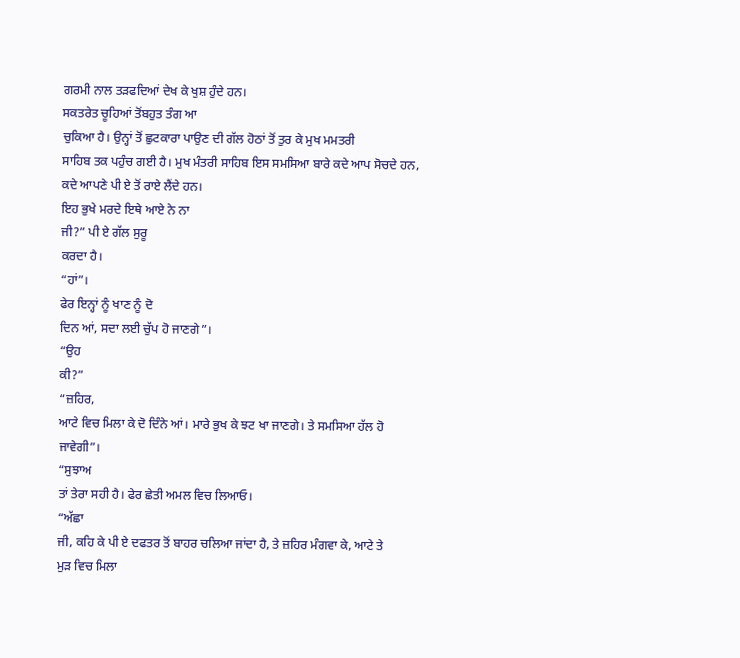ਗਰਮੀ ਨਾਲ ਤੜਫਦਿਆਂ ਦੇਖ ਕੇ ਖੁਸ਼ ਹੁੰਦੇ ਹਨ।
ਸਕਤਰੇਤ ਚੂਹਿਆਂ ਤੋਂਬਹੁਤ ਤੰਗ ਆ
ਚੁਕਿਆ ਹੈ। ਉਨ੍ਹਾਂ ਤੋਂ ਛੁਟਕਾਰਾ ਪਾਉਣ ਦੀ ਗੱਲ ਹੋਠਾਂ ਤੋਂ ਤੁਰ ਕੇ ਮੁਖ ਮਮਤਰੀ
ਸਾਹਿਬ ਤਕ ਪਹੁੰਚ ਗਈ ਹੈ। ਮੁਖ ਮੰਤਰੀ ਸਾਹਿਬ ਇਸ ਸਮਸਿਆ ਬਾਰੇ ਕਦੇ ਆਪ ਸੋਚਦੇ ਹਨ,
ਕਦੇ ਆਪਣੇ ਪੀ ਏ ਤੋਂ ਰਾਏ ਲੈਂਦੇ ਹਨ।
ਇਹ ਭੁਖੇ ਮਰਦੇ ਇਥੇ ਆਏ ਨੇ ਨਾ
ਜੀ?” ਪੀ ਏ ਗੱਲ ਸੁਰੂ
ਕਰਦਾ ਹੈ।
“ਹਾਂ”।
ਫੇਰ ਇਨ੍ਹਾਂ ਨੂੰ ਖਾਣ ਨੂੰ ਦੋ
ਦਿਨ ਆਂ, ਸਦਾ ਲਈ ਚੁੱਪ ਹੋ ਜਾਣਗੇ”।
“ਉਹ
ਕੀ?”
“ਜ਼ਹਿਰ,
ਆਟੇ ਵਿਚ ਮਿਲਾ ਕੇ ਦੋ ਦਿੰਨੇ ਆਂ। ਮਾਰੇ ਭੁਖ ਕੇ ਝਟ ਖਾ ਜਾਣਗੇ। ਤੇ ਸਮਸਿਆ ਹੱਲ ਹੋ
ਜਾਵੇਗੀ”।
“ਸੁਝਾਅ
ਤਾਂ ਤੇਰਾ ਸਹੀ ਹੈ। ਫੇਰ ਛੇਤੀ ਅਮਲ ਵਿਚ ਲਿਆਓ।
“ਅੱਛਾ
ਜੀ, ਕਹਿ ਕੇ ਪੀ ਏ ਦਫਤਰ ਤੋਂ ਬਾਹਰ ਚਲਿਆ ਜਾਂਦਾ ਹੈ, ਤੇ ਜ਼ਹਿਰ ਮੰਗਵਾ ਕੇ, ਆਟੇ ਤੇ
ਮੁੜ ਵਿਚ ਮਿਲਾ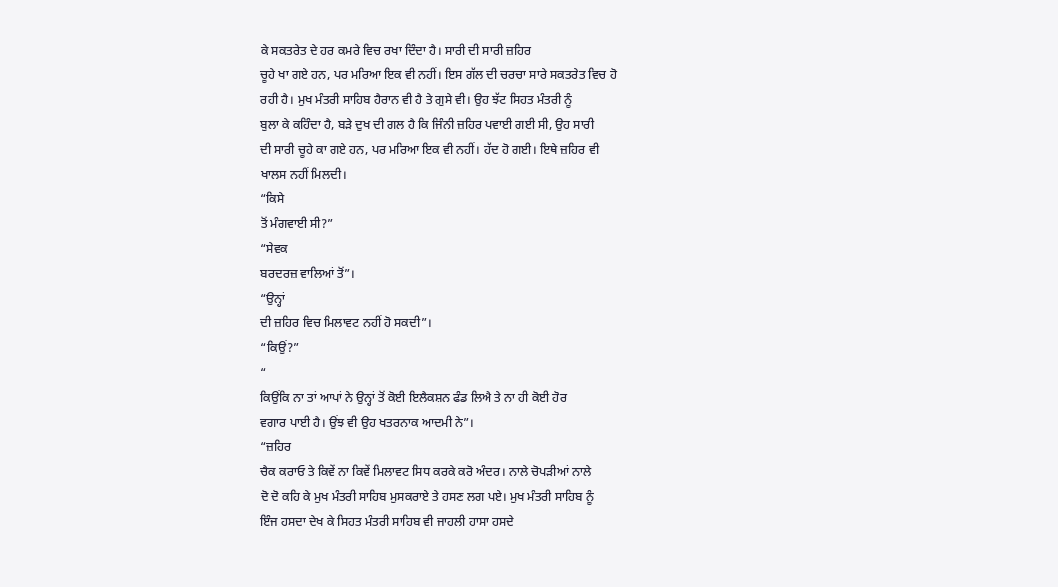ਕੇ ਸਕਤਰੇਤ ਦੇ ਹਰ ਕਮਰੇ ਵਿਚ ਰਖਾ ਦਿੰਦਾ ਹੈ। ਸਾਰੀ ਦੀ ਸਾਰੀ ਜ਼ਹਿਰ
ਚੂਹੇ ਖਾ ਗਏ ਹਨ, ਪਰ ਮਰਿਆ ਇਕ ਵੀ ਨਹੀਂ। ਇਸ ਗੱਲ ਦੀ ਚਰਚਾ ਸਾਰੇ ਸਕਤਰੇਤ ਵਿਚ ਹੋ
ਰਹੀ ਹੈ। ਮੁਖ ਮੰਤਰੀ ਸਾਹਿਬ ਹੈਰਾਨ ਵੀ ਹੈ ਤੇ ਗੁਸੇ ਵੀ। ਉਹ ਝੱਟ ਸਿਹਤ ਮੰਤਰੀ ਨੂੰ
ਬੁਲਾ ਕੇ ਕਹਿੰਦਾ ਹੈ, ਬੜੇ ਦੁਖ ਦੀ ਗਲ ਹੈ ਕਿ ਜਿੰਨੀ ਜ਼ਹਿਰ ਪਵਾਈ ਗਈ ਸੀ, ਉਹ ਸਾਰੀ
ਦੀ ਸਾਰੀ ਚੂਹੇ ਕਾ ਗਏ ਹਨ, ਪਰ ਮਰਿਆ ਇਕ ਵੀ ਨਹੀਂ। ਹੱਦ ਹੋ ਗਈ। ਇਥੇ ਜ਼ਹਿਰ ਵੀ
ਖਾਲਸ ਨਹੀਂ ਮਿਲਦੀ।
“ਕਿਸੇ
ਤੋਂ ਮੰਗਵਾਈ ਸੀ?”
“ਸੇਵਕ
ਬਰਦਰਜ਼ ਵਾਲਿਆਂ ਤੋਂ”।
“ਉਨ੍ਹਾਂ
ਦੀ ਜ਼ਹਿਰ ਵਿਚ ਮਿਲਾਵਟ ਨਹੀਂ ਹੋ ਸਕਦੀ”।
“ਕਿਉਂ?”
“
ਕਿਉਂਕਿ ਨਾ ਤਾਂ ਆਪਾਂ ਨੇ ਉਨ੍ਹਾਂ ਤੋਂ ਕੋਈ ਇਲੈਕਸ਼ਨ ਫੰਡ ਲਿਐ ਤੇ ਨਾ ਹੀ ਕੋਈ ਹੋਰ
ਵਗਾਰ ਪਾਈ ਹੈ। ਉਂਝ ਵੀ ਉਹ ਖਤਰਨਾਕ ਆਦਮੀ ਨੇ”।
“ਜ਼ਹਿਰ
ਚੈਕ ਕਰਾਓ ਤੇ ਕਿਵੇਂ ਨਾ ਕਿਵੇਂ ਮਿਲਾਵਟ ਸਿਧ ਕਰਕੇ ਕਰੋ ਅੰਦਰ। ਨਾਲੇ ਚੋਪੜੀਆਂ ਨਾਲੇ
ਦੋ ਦੋ ਕਹਿ ਕੇ ਮੁਖ ਮੰਤਰੀ ਸਾਹਿਬ ਮੁਸਕਰਾਏ ਤੇ ਹਸਣ ਲਗ ਪਏ। ਮੁਖ ਮੰਤਰੀ ਸਾਹਿਬ ਨੂੰ
ਇੰਜ ਹਸਦਾ ਦੇਖ ਕੇ ਸਿਹਤ ਮੰਤਰੀ ਸਾਹਿਬ ਵੀ ਜਾਹਲੀ ਹਾਸਾ ਹਸਦੇ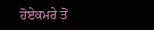ਹੋਏਕਮਰੇ ਤੋਂ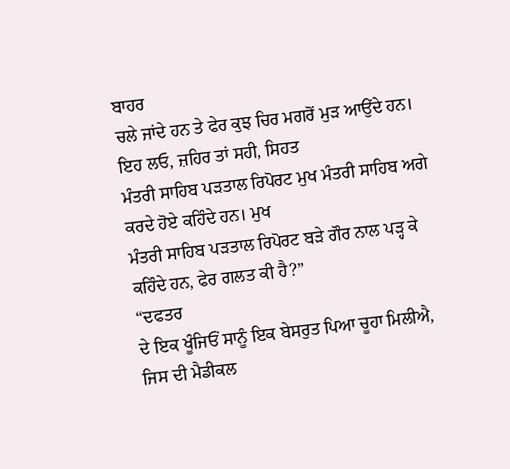ਬਾਹਰ
ਚਲੇ ਜਾਂਦੇ ਹਨ ਤੇ ਫੇਰ ਕੁਝ ਚਿਰ ਮਗਰੋਂ ਮੁੜ ਆਉਂਦੇ ਹਨ।
ਇਹ ਲਓ, ਜ਼ਹਿਰ ਤਾਂ ਸਹੀ, ਸਿਹਤ
ਮੰਤਰੀ ਸਾਹਿਬ ਪੜਤਾਲ ਰਿਪੋਰਟ ਮੁਖ ਮੰਤਰੀ ਸਾਹਿਬ ਅਗੇ ਕਰਦੇ ਹੋਏ ਕਹਿੰਦੇ ਹਨ। ਮੁਖ
ਮੰਤਰੀ ਸਾਹਿਬ ਪੜਤਾਲ ਰਿਪੋਰਟ ਬੜੇ ਗੌਰ ਨਾਲ ਪੜ੍ਹ ਕੇ ਕਹਿੰਦੇ ਹਨ, ਫੇਰ ਗਲਤ ਕੀ ਹੈ?”
“ਦਫਤਰ
ਦੇ ਇਕ ਖੂੰਜਿਓਂ ਸਾਨੂੰ ਇਕ ਬੇਸਰੁਤ ਪਿਆ ਚੂਹਾ ਮਿਲੀਐ, ਜਿਸ ਦੀ ਮੈਡੀਕਲ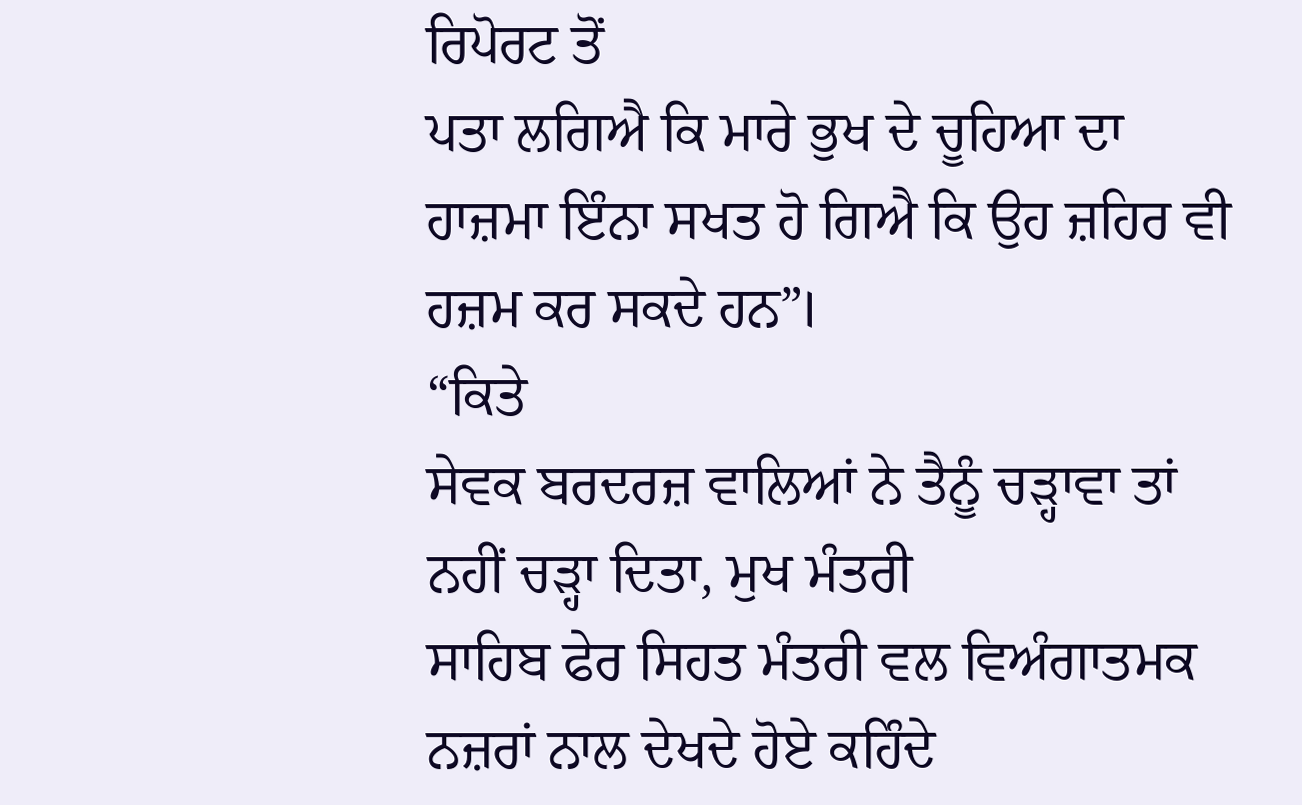ਰਿਪੋਰਟ ਤੋਂ
ਪਤਾ ਲਗਿਐ ਕਿ ਮਾਰੇ ਭੁਖ ਦੇ ਚੂਹਿਆ ਦਾ ਹਾਜ਼ਮਾ ਇੰਨਾ ਸਖਤ ਹੋ ਗਿਐ ਕਿ ਉਹ ਜ਼ਹਿਰ ਵੀ
ਹਜ਼ਮ ਕਰ ਸਕਦੇ ਹਨ”।
“ਕਿਤੇ
ਸੇਵਕ ਬਰਦਰਜ਼ ਵਾਲਿਆਂ ਨੇ ਤੈਨੂੰ ਚੜ੍ਹਾਵਾ ਤਾਂ ਨਹੀਂ ਚੜ੍ਹਾ ਦਿਤਾ, ਮੁਖ ਮੰਤਰੀ
ਸਾਹਿਬ ਫੇਰ ਸਿਹਤ ਮੰਤਰੀ ਵਲ ਵਿਅੰਗਾਤਮਕ ਨਜ਼ਰਾਂ ਨਾਲ ਦੇਖਦੇ ਹੋਏ ਕਹਿੰਦੇ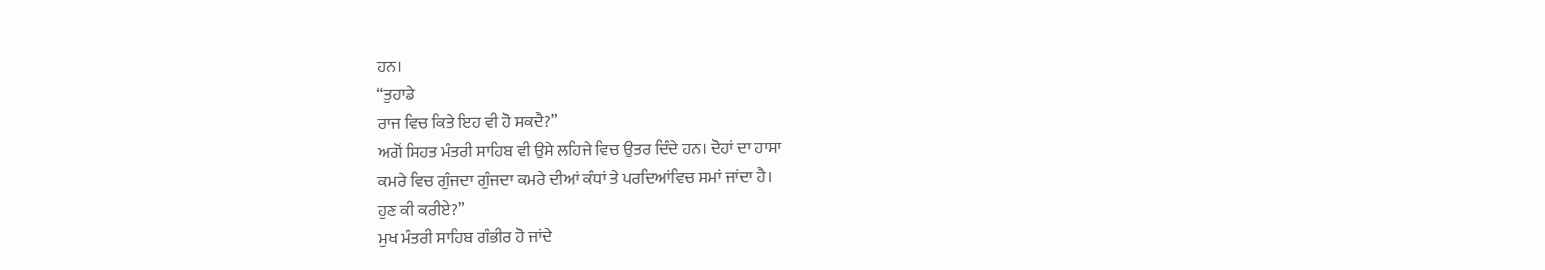ਹਨ।
“ਤੁਹਾਡੇ
ਰਾਜ ਵਿਚ ਕਿਤੇ ਇਹ ਵੀ ਹੋ ਸਕਦੈ?”
ਅਗੋਂ ਸਿਹਤ ਮੰਤਰੀ ਸਾਹਿਬ ਵੀ ਉਸੇ ਲਹਿਜੇ ਵਿਚ ਉਤਰ ਦਿੰਦੇ ਹਨ। ਦੋਹਾਂ ਦਾ ਹਾਸਾ
ਕਮਰੇ ਵਿਚ ਗੁੰਜਦਾ ਗੁੰਜਦਾ ਕਮਰੇ ਦੀਆਂ ਕੰਧਾਂ ਤੇ ਪਰਦਿਆਂਵਿਚ ਸਮਾਂ ਜਾਂਦਾ ਹੈ।
ਹੁਣ ਕੀ ਕਰੀਏ?”
ਮੁਖ ਮੰਤਰੀ ਸਾਹਿਬ ਗੰਭੀਰ ਹੋ ਜਾਂਦੇ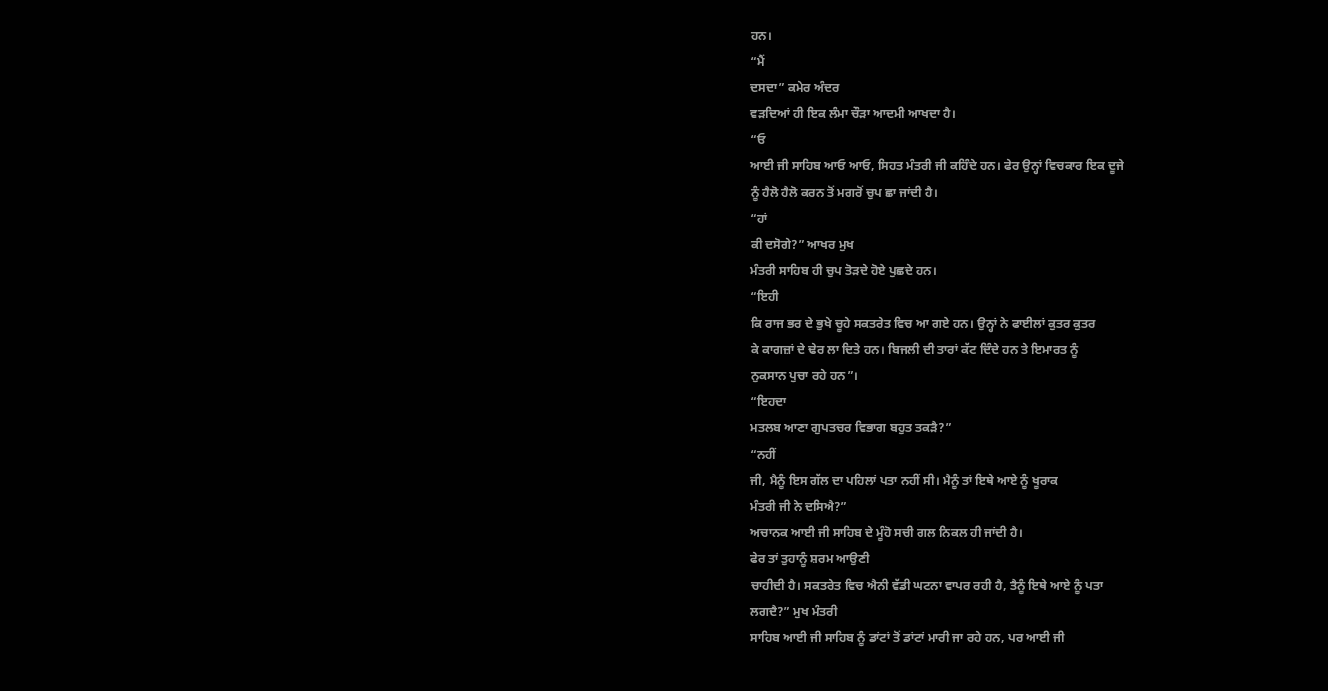ਹਨ।
“ਮੈਂ
ਦਸਦਾ” ਕਮੇਰ ਅੰਦਰ
ਵੜਦਿਆਂ ਹੀ ਇਕ ਲੰਮਾ ਚੌੜਾ ਆਦਮੀ ਆਖਦਾ ਹੈ।
“ਓ
ਆਈ ਜੀ ਸਾਹਿਬ ਆਓ ਆਓ, ਸਿਹਤ ਮੰਤਰੀ ਜੀ ਕਹਿੰਦੇ ਹਨ। ਫੇਰ ਉਨ੍ਹਾਂ ਵਿਚਕਾਰ ਇਕ ਦੂਜੇ
ਨੂੰ ਹੈਲੋ ਹੈਲੋ ਕਰਨ ਤੋਂ ਮਗਰੋਂ ਚੁਪ ਛਾ ਜਾਂਦੀ ਹੈ।
“ਹਾਂ
ਕੀ ਦਸੋਗੇ?” ਆਖਰ ਮੁਖ
ਮੰਤਰੀ ਸਾਹਿਬ ਹੀ ਚੁਪ ਤੋੜਦੇ ਹੋਏ ਪੁਛਦੇ ਹਨ।
“ਇਹੀ
ਕਿ ਰਾਜ ਭਰ ਦੇ ਭੁਖੇ ਚੂਹੇ ਸਕਤਰੇਤ ਵਿਚ ਆ ਗਏ ਹਨ। ਉਨ੍ਹਾਂ ਨੇ ਫਾਈਲਾਂ ਕੁਤਰ ਕੁਤਰ
ਕੇ ਕਾਗਜ਼ਾਂ ਦੇ ਢੇਰ ਲਾ ਦਿਤੇ ਹਨ। ਬਿਜਲੀ ਦੀ ਤਾਰਾਂ ਕੱਟ ਦਿੰਦੇ ਹਨ ਤੇ ਇਮਾਰਤ ਨੂੰ
ਨੁਕਸਾਨ ਪੁਚਾ ਰਹੇ ਹਨ”।
“ਇਹਦਾ
ਮਤਲਬ ਆਣਾ ਗੁਪਤਚਰ ਵਿਭਾਗ ਬਹੁਤ ਤਕੜੈ?”
“ਨਹੀਂ
ਜੀ, ਮੈਨੂੰ ਇਸ ਗੱਲ ਦਾ ਪਹਿਲਾਂ ਪਤਾ ਨਹੀਂ ਸੀ। ਮੈਨੂੰ ਤਾਂ ਇਥੇ ਆਏ ਨੂੰ ਖੂਰਾਕ
ਮੰਤਰੀ ਜੀ ਨੇ ਦਸਿਐ?”
ਅਚਾਨਕ ਆਈ ਜੀ ਸਾਹਿਬ ਦੇ ਮੂੰਹੋ ਸਚੀ ਗਲ ਨਿਕਲ ਹੀ ਜਾਂਦੀ ਹੈ।
ਫੇਰ ਤਾਂ ਤੁਹਾਨੂੰ ਸ਼ਰਮ ਆਉਣੀ
ਚਾਹੀਦੀ ਹੈ। ਸਕਤਰੇਤ ਵਿਚ ਐਨੀ ਵੱਡੀ ਘਟਨਾ ਵਾਪਰ ਰਹੀ ਹੈ, ਤੈਨੂੰ ਇਥੇ ਆਏ ਨੂੰ ਪਤਾ
ਲਗਦੈ?” ਮੁਖ ਮੰਤਰੀ
ਸਾਹਿਬ ਆਈ ਜੀ ਸਾਹਿਬ ਨੂੰ ਡਾਂਟਾਂ ਤੋਂ ਡਾਂਟਾਂ ਮਾਰੀ ਜਾ ਰਹੇ ਹਨ, ਪਰ ਆਈ ਜੀ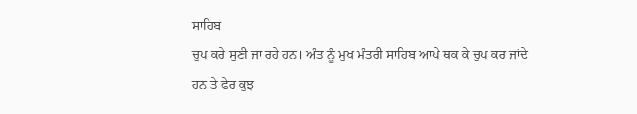ਸਾਹਿਬ
ਚੁਪ ਕਰੇ ਸੁਣੀ ਜਾ ਰਹੇ ਹਨ। ਅੰਤ ਨੂੰ ਮੁਖ ਮੰਤਰੀ ਸਾਹਿਬ ਆਪੇ ਥਕ ਕੇ ਚੁਪ ਕਰ ਜਾਂਦੇ
ਹਨ ਤੇ ਫੇਰ ਕੁਝ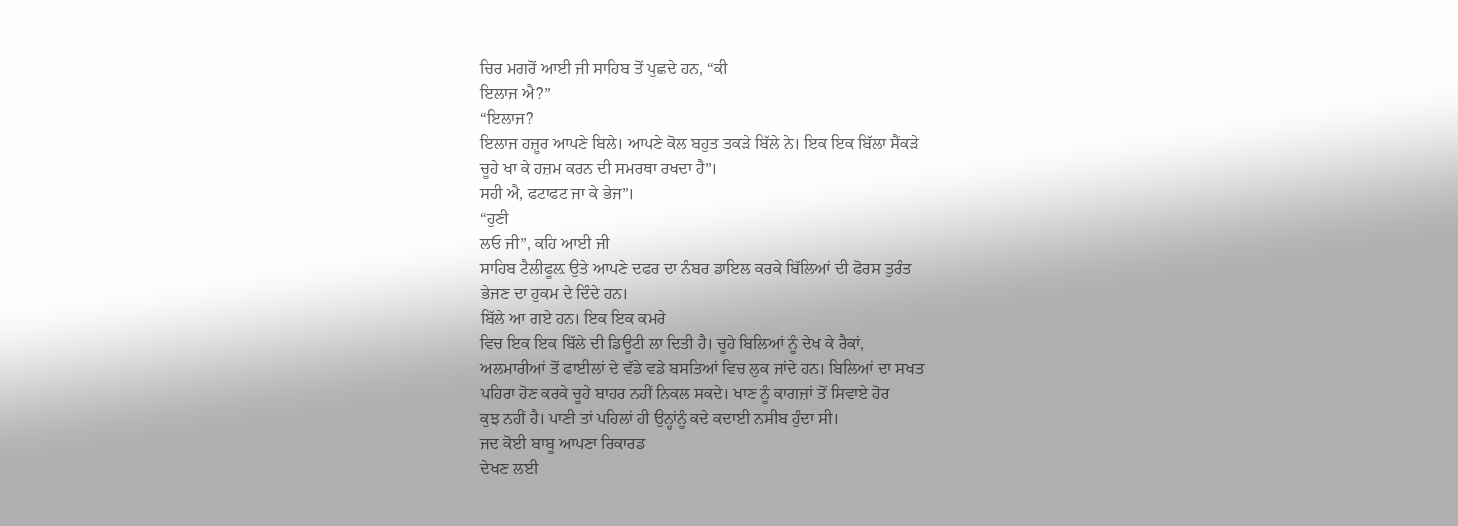ਚਿਰ ਮਗਰੋਂ ਆਈ ਜੀ ਸਾਹਿਬ ਤੋਂ ਪੁਛਦੇ ਹਨ, “ਕੀ
ਇਲਾਜ ਐ?”
“ਇਲਾਜ?
ਇਲਾਜ ਹਜ਼ੂਰ ਆਪਣੇ ਬਿਲੇ। ਆਪਣੇ ਕੋਲ ਬਹੁਤ ਤਕੜੇ ਬਿੱਲੇ ਨੇ। ਇਕ ਇਕ ਬਿੱਲਾ ਸੈਂਕੜੇ
ਚੂਹੇ ਖਾ ਕੇ ਹਜ਼ਮ ਕਰਨ ਦੀ ਸਮਰਥਾ ਰਖਦਾ ਹੈ”।
ਸਹੀ ਐ, ਫਟਾਫਟ ਜਾ ਕੇ ਭੇਜ”।
“ਹੁਣੀ
ਲਓ ਜੀ”, ਕਹਿ ਆਈ ਜੀ
ਸਾਹਿਬ ਟੈਲੀਫੂਲ਼ ਉਤੇ ਆਪਣੇ ਦਫਰ ਦਾ ਨੰਬਰ ਡਾਇਲ ਕਰਕੇ ਬਿੱਲਿਆਂ ਦੀ ਫੋਰਸ ਤੁਰੰਤ
ਭੇਜਣ ਦਾ ਹੁਕਮ ਦੇ ਦਿੰਦੇ ਹਨ।
ਬਿੱਲੇ ਆ ਗਏ ਹਨ। ਇਕ ਇਕ ਕਮਰੇ
ਵਿਚ ਇਕ ਇਕ ਬਿੱਲੇ ਦੀ ਡਿਊਟੀ ਲਾ ਦਿਤੀ ਹੈ। ਚੂਹੇ ਬਿਲਿਆਂ ਨੂੰ ਦੇਖ ਕੇ ਰੈਕਾਂ,
ਅਲਮਾਰੀਆਂ ਤੋਂ ਫਾਈਲਾਂ ਦੇ ਵੱਡੇ ਵਡੇ ਬਸਤਿਆਂ ਵਿਚ ਲੁਕ ਜਾਂਦੇ ਹਨ। ਬਿਲਿਆਂ ਦਾ ਸਖਤ
ਪਹਿਰਾ ਹੋਣ ਕਰਕੇ ਚੂਹੇ ਬਾਹਰ ਨਹੀਂ ਨਿਕਲ ਸਕਦੇ। ਖਾਣ ਨੂੰ ਕਾਗਜ਼ਾਂ ਤੋਂ ਸਿਵਾਏ ਹੋਰ
ਕੁਝ ਨਹੀਂ ਹੈ। ਪਾਣੀ ਤਾਂ ਪਹਿਲਾਂ ਹੀ ਉਨ੍ਹਾਂਨੂੰ ਕਦੇ ਕਦਾਈ ਨਸੀਬ ਹੁੰਦਾ ਸੀ।
ਜਦ ਕੋਈ ਬਾਬੂ ਆਪਣਾ ਰਿਕਾਰਡ
ਦੇਖਣ ਲਈ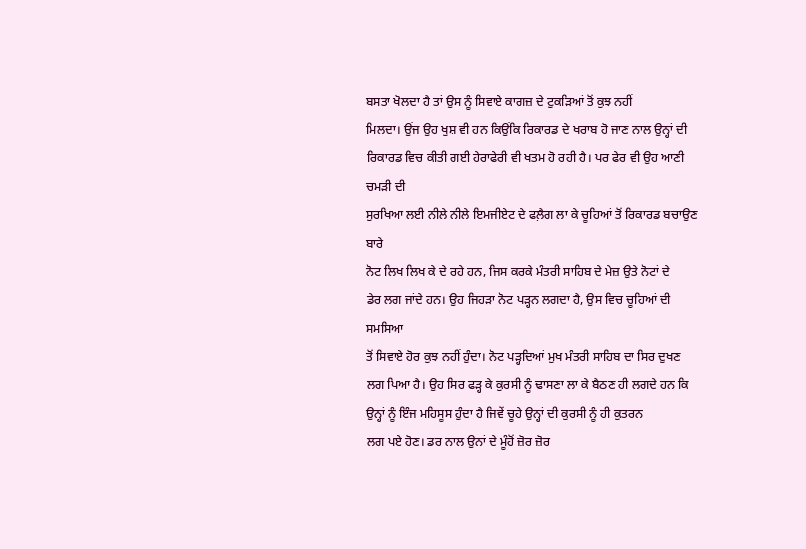ਬਸਤਾ ਖੋਲਦਾ ਹੈ ਤਾਂ ਉਸ ਨੂੰ ਸਿਵਾਏ ਕਾਗਜ਼ ਦੇ ਟੁਕੜਿਆਂ ਤੋਂ ਕੁਝ ਨਹੀਂ
ਮਿਲਦਾ। ਉਂਜ ਉਹ ਖੁਸ਼ ਵੀ ਹਨ ਕਿਉਂਕਿ ਰਿਕਾਰਡ ਦੇ ਖਰਾਬ ਹੋ ਜਾਣ ਨਾਲ ਉਨ੍ਹਾਂ ਦੀ
ਰਿਕਾਰਡ ਵਿਚ ਕੀਤੀ ਗਈ ਹੇਰਾਫੇਰੀ ਵੀ ਖਤਮ ਹੋ ਰਹੀ ਹੈ। ਪਰ ਫੇਰ ਵੀ ਉਹ ਆਣੀ ਚਮੜੀ ਦੀ
ਸੁਰਖਿਆ ਲਈ ਨੀਲੇ ਨੀਲੇ ਇਮਜੀਏਟ ਦੇ ਫਲ਼ੈਗ ਲਾ ਕੇ ਚੂਹਿਆਂ ਤੋਂ ਰਿਕਾਰਡ ਬਚਾਉਣ ਬਾਰੇ
ਨੋਟ ਲਿਖ ਲਿਖ ਕੇ ਦੇ ਰਹੇ ਹਨ, ਜਿਸ ਕਰਕੇ ਮੰਤਰੀ ਸਾਹਿਬ ਦੇ ਮੇਜ਼ ਉਤੇ ਨੋਟਾਂ ਦੇ
ਡੇਰ ਲਗ ਜਾਂਦੇ ਹਨ। ਉਹ ਜਿਹੜਾ ਨੋਟ ਪੜ੍ਹਨ ਲਗਦਾ ਹੈ, ਉਸ ਵਿਚ ਚੂਹਿਆਂ ਦੀ ਸਮਸਿਆ
ਤੋਂ ਸਿਵਾਏ ਹੋਰ ਕੁਝ ਨਹੀਂ ਹੁੰਦਾ। ਨੋਟ ਪੜ੍ਹਦਿਆਂ ਮੁਖ ਮੰਤਰੀ ਸਾਹਿਬ ਦਾ ਸਿਰ ਦੁਖਣ
ਲਗ ਪਿਆ ਹੈ। ਉਹ ਸਿਰ ਫੜ੍ਹ ਕੇ ਕੁਰਸੀ ਨੂੰ ਢਾਸਣਾ ਲਾ ਕੇ ਬੈਠਣ ਹੀ ਲਗਦੇ ਹਨ ਕਿ
ਉਨ੍ਹਾਂ ਨੂੰ ਇੰਜ ਮਹਿਸੂਸ ਹੁੰਦਾ ਹੈ ਜਿਵੇਂ ਚੂਹੇ ਉਨ੍ਹਾਂ ਦੀ ਕੁਰਸੀ ਨੂੰ ਹੀ ਕੁਤਰਨ
ਲਗ ਪਏ ਹੋਣ। ਡਰ ਨਾਲ ਉਨਾਂ ਦੇ ਮੂੰਹੋਂ ਜ਼ੋਰ ਜ਼ੋਰ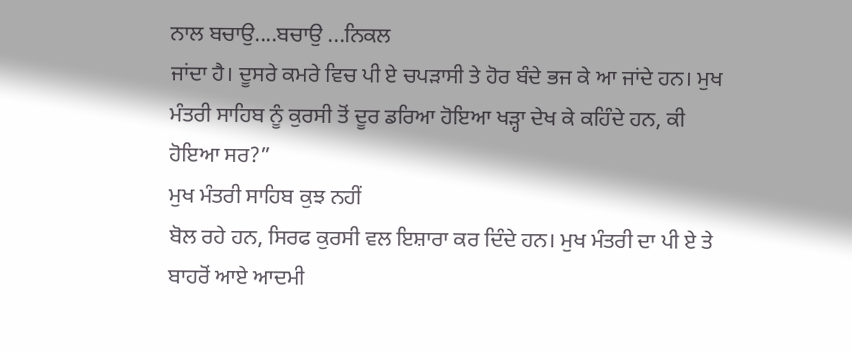ਨਾਲ ਬਚਾਉ....ਬਚਾਉ ...ਨਿਕਲ
ਜਾਂਦਾ ਹੈ। ਦੂਸਰੇ ਕਮਰੇ ਵਿਚ ਪੀ ਏ ਚਪੜਾਸੀ ਤੇ ਹੋਰ ਬੰਦੇ ਭਜ ਕੇ ਆ ਜਾਂਦੇ ਹਨ। ਮੁਖ
ਮੰਤਰੀ ਸਾਹਿਬ ਨੂੰ ਕੁਰਸੀ ਤੋਂ ਦੂਰ ਡਰਿਆ ਹੋਇਆ ਖੜ੍ਹਾ ਦੇਖ ਕੇ ਕਹਿੰਦੇ ਹਨ, ਕੀ
ਹੋਇਆ ਸਰ?”
ਮੁਖ ਮੰਤਰੀ ਸਾਹਿਬ ਕੁਝ ਨਹੀਂ
ਬੋਲ ਰਹੇ ਹਨ, ਸਿਰਫ ਕੁਰਸੀ ਵਲ ਇਸ਼ਾਰਾ ਕਰ ਦਿੰਦੇ ਹਨ। ਮੁਖ ਮੰਤਰੀ ਦਾ ਪੀ ਏ ਤੇ
ਬਾਹਰੋਂ ਆਏ ਆਦਮੀ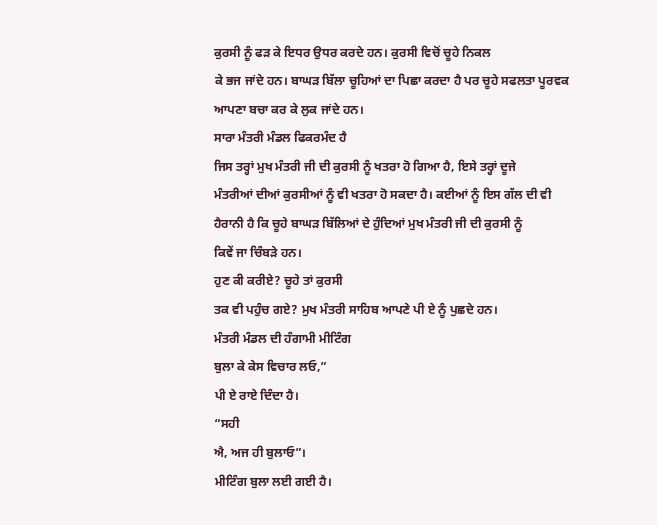ਕੁਰਸੀ ਨੂੰ ਫੜ ਕੇ ਇਧਰ ਉਧਰ ਕਰਦੇ ਹਨ। ਕੁਰਸੀ ਵਿਚੋਂ ਚੂਹੇ ਨਿਕਲ
ਕੇ ਭਜ ਜਾਂਦੇ ਹਨ। ਬਾਘੜ ਬਿੱਲਾ ਚੂਹਿਆਂ ਦਾ ਪਿਛਾ ਕਰਦਾ ਹੈ ਪਰ ਚੂਹੇ ਸਫਲਤਾ ਪੂਰਵਕ
ਆਪਣਾ ਬਚਾ ਕਰ ਕੇ ਲੁਕ ਜਾਂਦੇ ਹਨ।
ਸਾਰਾ ਮੰਤਰੀ ਮੰਡਲ ਫਿਕਰਮੰਦ ਹੈ
ਜਿਸ ਤਰ੍ਹਾਂ ਮੁਖ ਮੰਤਰੀ ਜੀ ਦੀ ਕੁਰਸੀ ਨੂੰ ਖਤਰਾ ਹੋ ਗਿਆ ਹੈ, ਇਸੇ ਤਰ੍ਹਾਂ ਦੂਜੇ
ਮੰਤਰੀਆਂ ਦੀਆਂ ਕੁਰਸੀਆਂ ਨੂੰ ਵੀ ਖਤਰਾ ਹੋ ਸਕਦਾ ਹੈ। ਕਈਆਂ ਨੂੰ ਇਸ ਗੱਲ ਦੀ ਵੀ
ਹੈਰਾਨੀ ਹੈ ਕਿ ਚੂਹੇ ਬਾਘੜ ਬਿੱਲਿਆਂ ਦੇ ਹੁੰਦਿਆਂ ਮੁਖ ਮੰਤਰੀ ਜੀ ਦੀ ਕੁਰਸੀ ਨੂੰ
ਕਿਵੇਂ ਜਾ ਚਿੰਬੜੇ ਹਨ।
ਹੁਣ ਕੀ ਕਰੀਏ? ਚੂਹੇ ਤਾਂ ਕੁਰਸੀ
ਤਕ ਵੀ ਪਹੁੰਚ ਗਏ? ਮੁਖ ਮੰਤਰੀ ਸਾਹਿਬ ਆਪਣੇ ਪੀ ਏ ਨੂੰ ਪੁਛਦੇ ਹਨ।
ਮੰਤਰੀ ਮੰਡਲ ਦੀ ਹੰਗਾਮੀ ਮੀਟਿੰਗ
ਬੁਲਾ ਕੇ ਕੇਸ ਵਿਚਾਰ ਲਓ,”
ਪੀ ਏ ਰਾਏ ਦਿੰਦਾ ਹੈ।
“ਸਹੀ
ਐ, ਅਜ ਹੀ ਬੁਲਾਓ”।
ਮੀਟਿੰਗ ਬੁਲਾ ਲਈ ਗਈ ਹੈ।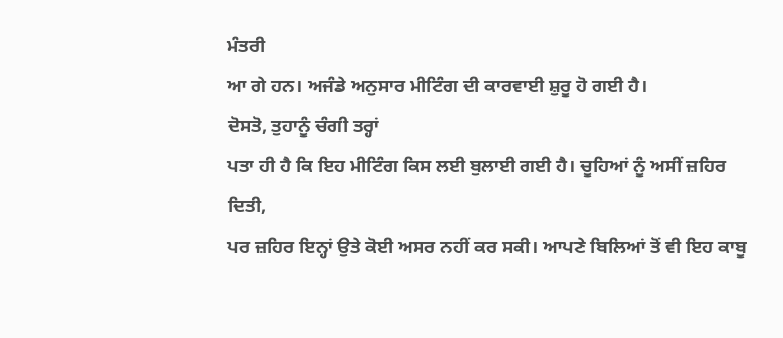ਮੰਤਰੀ
ਆ ਗੇ ਹਨ। ਅਜੰਡੇ ਅਨੁਸਾਰ ਮੀਟਿੰਗ ਦੀ ਕਾਰਵਾਈ ਸ਼ੁਰੂ ਹੋ ਗਈ ਹੈ।
ਦੋਸਤੋ, ਤੁਹਾਨੂੰ ਚੰਗੀ ਤਰ੍ਹਾਂ
ਪਤਾ ਹੀ ਹੈ ਕਿ ਇਹ ਮੀਟਿੰਗ ਕਿਸ ਲਈ ਬੁਲਾਈ ਗਈ ਹੈ। ਚੂਹਿਆਂ ਨੂੰ ਅਸੀਂ ਜ਼ਹਿਰ ਦਿਤੀ,
ਪਰ ਜ਼ਹਿਰ ਇਨ੍ਹਾਂ ਉਤੇ ਕੋਈ ਅਸਰ ਨਹੀਂ ਕਰ ਸਕੀ। ਆਪਣੇ ਬਿਲਿਆਂ ਤੋਂ ਵੀ ਇਹ ਕਾਬੂ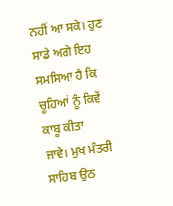ਨਹੀਂ ਆ ਸਕੇ। ਹੁਣ ਸਾਡੇ ਅਗੇ ਇਹ ਸਮਸਿਆ ਹੈ ਕਿ ਚੂਹਿਆਂ ਨੂੰ ਕਿਵੇਂ ਕਾਬੂ ਕੀਤਾ
ਜਾਵੇ। ਮੁਖ ਮੰਤਰੀ ਸਾਹਿਬ ਉਠ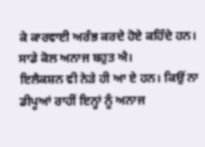ਕੇ ਕਾਰਵਾਈ ਅਰੰਭ ਕਰਦੇ ਹੋਏ ਕਹਿੰਦੇ ਹਨ।
ਸਾਡੇ ਕੋਲ ਅਨਾਜ ਬਹੁਤ ਐ।
ਇਲੈਕਸ਼ਨ ਵੀ ਨੇੜੇ ਹੀ ਆ ਏ ਹਨ। ਕਿਉਂ ਨਾ ਡੀਪੂਆਂ ਰਾਹੀਂ ਇਨ੍ਹਾਂ ਨੂੰ ਅਨਾਜ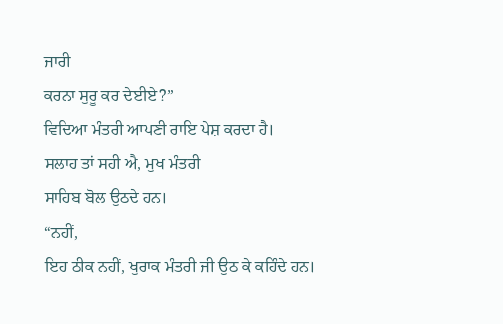ਜਾਰੀ
ਕਰਨਾ ਸੁਰੂ ਕਰ ਦੇਈਏ?”
ਵਿਦਿਆ ਮੰਤਰੀ ਆਪਣੀ ਰਾਇ ਪੇਸ਼ ਕਰਦਾ ਹੈ।
ਸਲਾਹ ਤਾਂ ਸਹੀ ਐ, ਮੁਖ ਮੰਤਰੀ
ਸਾਹਿਬ ਬੋਲ ਉਠਦੇ ਹਨ।
“ਨਹੀਂ,
ਇਹ ਠੀਕ ਨਹੀਂ, ਖੁਰਾਕ ਮੰਤਰੀ ਜੀ ਉਠ ਕੇ ਕਹਿੰਦੇ ਹਨ।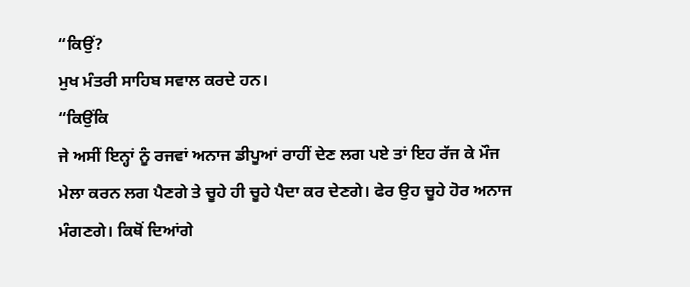“ਕਿਉਂ?
ਮੁਖ ਮੰਤਰੀ ਸਾਹਿਬ ਸਵਾਲ ਕਰਦੇ ਹਨ।
“ਕਿਉਂਕਿ
ਜੇ ਅਸੀਂ ਇਨ੍ਹਾਂ ਨੂੰ ਰਜਵਾਂ ਅਨਾਜ ਡੀਪੂਆਂ ਰਾਹੀਂ ਦੇਣ ਲਗ ਪਏ ਤਾਂ ਇਹ ਰੱਜ ਕੇ ਮੌਜ
ਮੇਲਾ ਕਰਨ ਲਗ ਪੈਣਗੇ ਤੇ ਚੂਹੇ ਹੀ ਚੂਹੇ ਪੈਦਾ ਕਰ ਦੇਣਗੇ। ਫੇਰ ਉਹ ਚੂਹੇ ਹੋਰ ਅਨਾਜ
ਮੰਗਣਗੇ। ਕਿਥੋਂ ਦਿਆਂਗੇ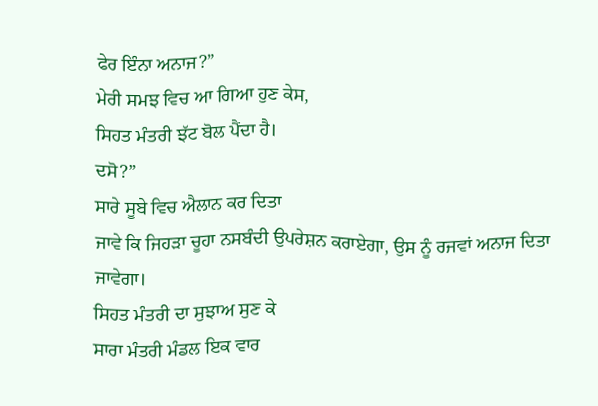ਫੇਰ ਇੰਨਾ ਅਨਾਜ?”
ਮੇਰੀ ਸਮਝ ਵਿਚ ਆ ਗਿਆ ਹੁਣ ਕੇਸ,
ਸਿਹਤ ਮੰਤਰੀ ਝੱਟ ਬੋਲ ਪੈਂਦਾ ਹੈ।
ਦਸੋ?”
ਸਾਰੇ ਸੂਬੇ ਵਿਚ ਐਲਾਨ ਕਰ ਦਿਤਾ
ਜਾਵੇ ਕਿ ਜਿਹੜਾ ਚੂਹਾ ਨਸਬੰਦੀ ਉਪਰੇਸ਼ਨ ਕਰਾਏਗਾ, ਉਸ ਨੂੰ ਰਜਵਾਂ ਅਨਾਜ ਦਿਤਾ
ਜਾਵੇਗਾ।
ਸਿਹਤ ਮੰਤਰੀ ਦਾ ਸੁਝਾਅ ਸੁਣ ਕੇ
ਸਾਰਾ ਮੰਤਰੀ ਮੰਡਲ ਇਕ ਵਾਰ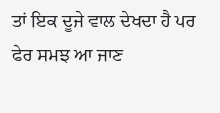ਤਾਂ ਇਕ ਦੂਜੇ ਵਾਲ ਦੇਖਦਾ ਹੈ ਪਰ ਫੇਰ ਸਮਝ ਆ ਜਾਣ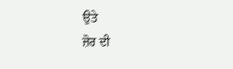ਉਤੇ
ਜ਼ੋਰ ਦੀ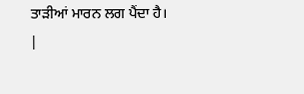ਤਾੜੀਆਂ ਮਾਰਨ ਲਗ ਪੈਂਦਾ ਹੈ। |